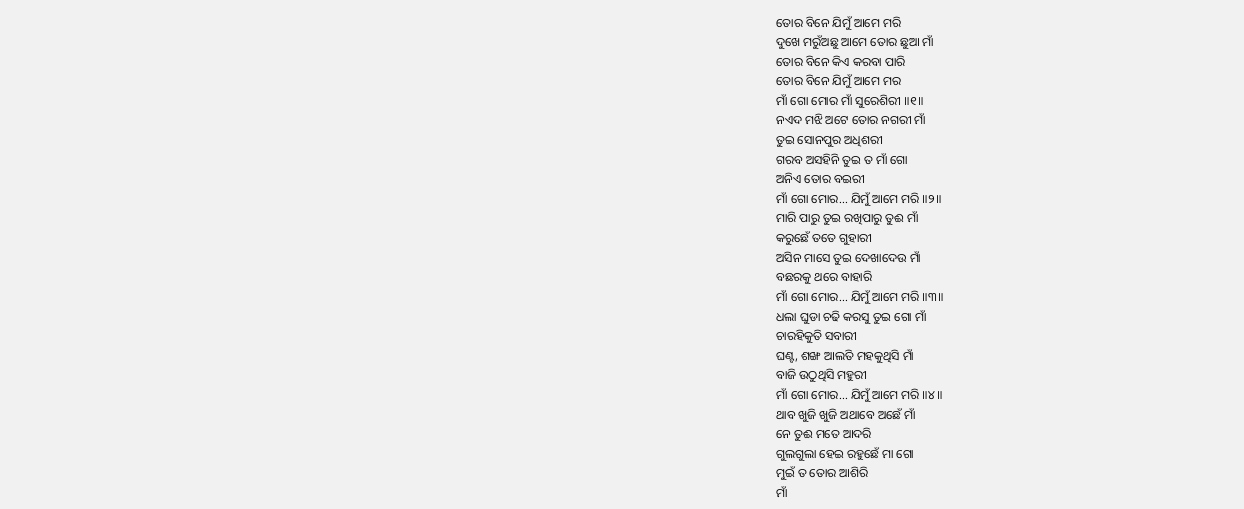ତୋର ବିନେ ଯିମୁଁ ଆମେ ମରି
ଦୁଖେ ମରୁଁଅଛୁ ଆମେ ତୋର ଛୁଆ ମାଁ
ତୋର ବିନେ କିଏ କରବା ପାରି
ତୋର ବିନେ ଯିମୁଁ ଆମେ ମର
ମାଁ ଗୋ ମୋର ମାଁ ସୁରେଶିରୀ ॥୧॥
ନଏଦ ମଝି ଅଟେ ତୋର ନଗରୀ ମାଁ
ତୁଇ ସୋନପୁର ଅଧିଶରୀ
ଗରବ ଅସହିନି ତୁଇ ତ ମାଁ ଗୋ
ଅନିଏ ତୋର ବଇରୀ
ମାଁ ଗୋ ମୋର... ଯିମୁଁ ଆମେ ମରି ॥୨॥
ମାରି ପାରୁ ତୁଇ ରଖିପାରୁ ତୁଈ ମାଁ
କରୁଛେଁ ତତେ ଗୁହାରୀ
ଅସିନ ମାସେ ତୁଇ ଦେଖାଦେଉ ମାଁ
ବଛରକୁ ଥରେ ବାହାରି
ମାଁ ଗୋ ମୋର... ଯିମୁଁ ଆମେ ମରି ॥୩॥
ଧଲା ଘୁଡା ଚଢି କରସୁ ତୁଇ ଗୋ ମାଁ
ଚାରହିକୁତି ସବାରୀ
ଘଣ୍ଟ, ଶଙ୍ଖ ଆଲତି ମହକୁଥିସି ମାଁ
ବାଜି ଉଠୁଥିସି ମହୁରୀ
ମାଁ ଗୋ ମୋର... ଯିମୁଁ ଆମେ ମରି ॥୪॥
ଥାବ ଖୁଜି ଖୁଜି ଅଥାବେ ଅଛେଁ ମାଁ
ନେ ତୁଈ ମତେ ଆଦରି
ଗୁଲଗୁଲା ହେଇ ରହୁଛେଁ ମା ଗୋ
ମୁଇଁ ତ ତୋର ଆଶିରି
ମାଁ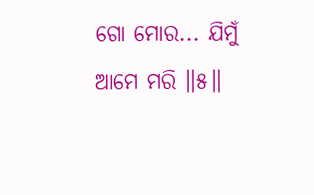ଗୋ ମୋର... ଯିମୁଁ ଆମେ ମରି ॥୫॥